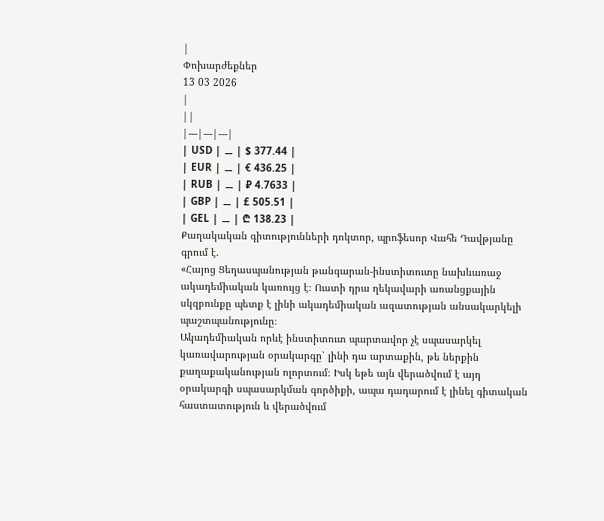|
Փոխարժեքներ
13 03 2026
|
||
|---|---|---|
| USD | ⚊ | $ 377.44 |
| EUR | ⚊ | € 436.25 |
| RUB | ⚊ | ₽ 4.7633 |
| GBP | ⚊ | £ 505.51 |
| GEL | ⚊ | ₾ 138.23 |
Քաղակական գիտությունների դոկտոր, պրոֆեսոր Վահե Դավթյանը գրում է.
«Հայոց Ցեղասպանության թանգարան-ինստիտուտը նախևառաջ ակադեմիական կառույց է։ Ուստի դրա ղեկավարի առանցքային սկզբունքը պետք է լինի ակադեմիական ազատության անսակարկելի պաշտպանությունը։
Ակադեմիական որևէ ինստիտուտ պարտավոր չէ սպասարկել կառավարության օրակարգը՝ լինի դա արտաքին, թե ներքին քաղաքականության ոլորտում։ Իսկ եթե այն վերածվում է այդ օրակարգի սպասարկման գործիքի, ապա դադարում է լինել գիտական հաստատություն և վերածվում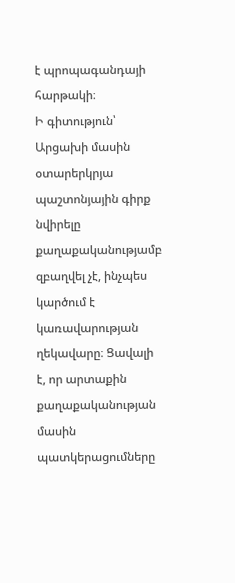է պրոպագանդայի հարթակի։
Ի գիտություն՝ Արցախի մասին օտարերկրյա պաշտոնյային գիրք նվիրելը քաղաքականությամբ զբաղվել չէ, ինչպես կարծում է կառավարության ղեկավարը։ Ցավալի է, որ արտաքին քաղաքականության մասին պատկերացումները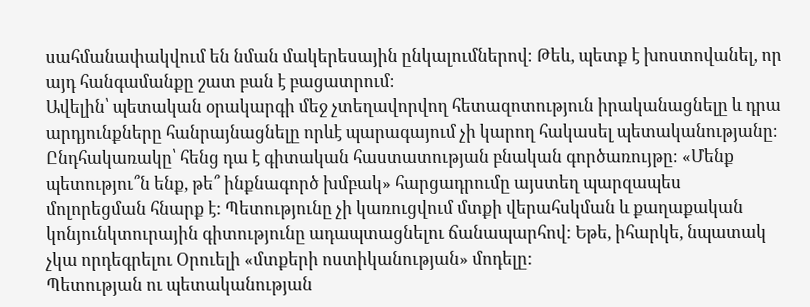սահմանափակվում են նման մակերեսային ընկալումներով։ Թեև, պետք է խոստովանել, որ այդ հանգամանքը շատ բան է բացատրում։
Ավելին՝ պետական օրակարգի մեջ չտեղավորվող հետազոտություն իրականացնելը և դրա արդյունքները հանրայնացնելը որևէ պարագայում չի կարող հակասել պետականությանը։ Ընդհակառակը՝ հենց դա է գիտական հաստատության բնական գործառույթը։ «Մենք պետությու՞ն ենք, թե՞ ինքնագործ խմբակ» հարցադրումը այստեղ պարզապես մոլորեցման հնարք է: Պետությունը չի կառուցվում մտքի վերահսկման և քաղաքական կոնյունկտուրային գիտությունը ադապտացնելու ճանապարհով: Եթե, իհարկե, նպատակ չկա որդեգրելու Օրուելի «մտքերի ոստիկանության» մոդելը:
Պետության ու պետականության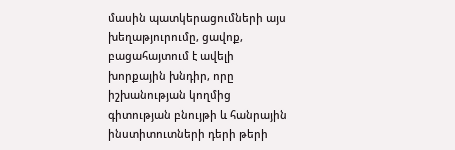մասին պատկերացումների այս խեղաթյուրումը, ցավոք, բացահայտում է ավելի խորքային խնդիր, որը իշխանության կողմից գիտության բնույթի և հանրային ինստիտուտների դերի թերի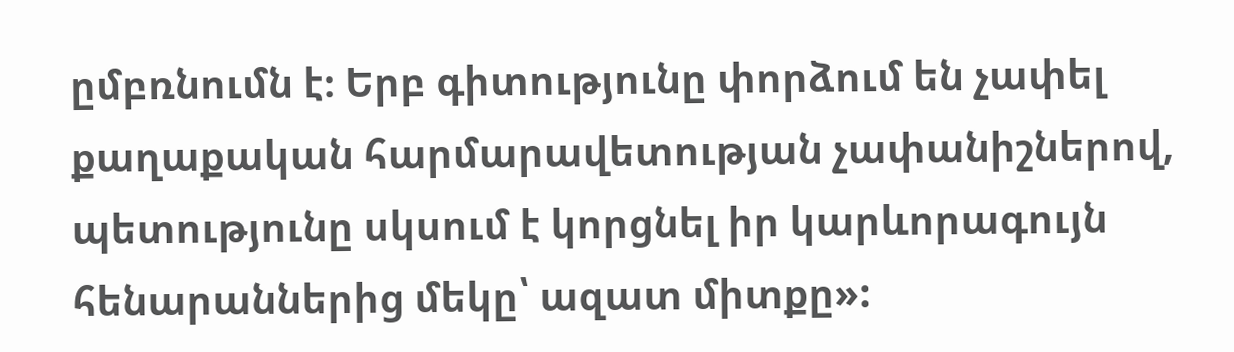ըմբռնումն է։ Երբ գիտությունը փորձում են չափել քաղաքական հարմարավետության չափանիշներով, պետությունը սկսում է կորցնել իր կարևորագույն հենարաններից մեկը՝ ազատ միտքը»: